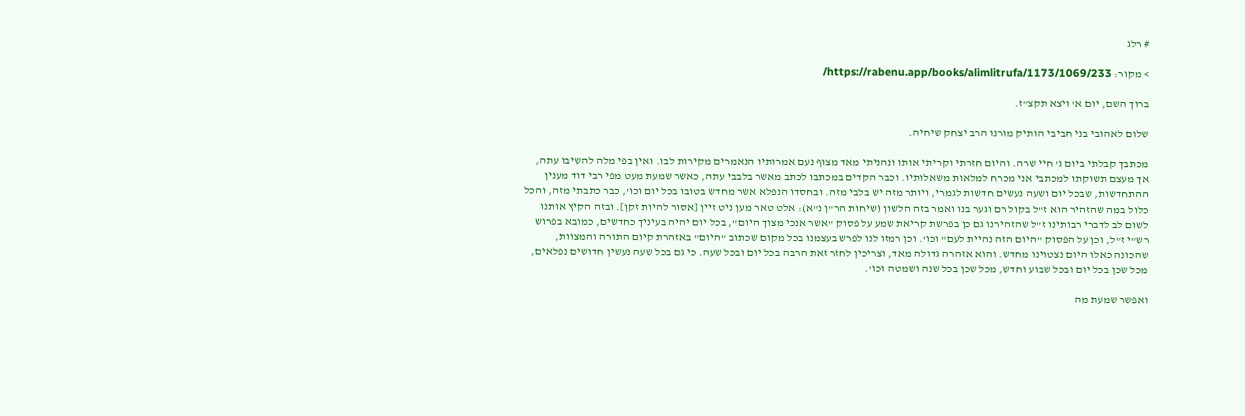# רלג

> מקור: https://rabenu.app/books/alimlitrufa/1173/1069/233/

ברוך השם, יום א' ויצא תקצ"ז.

שלום לאהובי בני חביבי הותיק מורנו הרב יצחק שיחיה.

מכתבך קבלתי ביום ג' חיי שרה. והיום חזרתי וקריתי אותו ונהניתי מאד מצוף נעם אמרותיו הנאמרים מקירות לבו. ואין בפי מלה להשיבו עתה, אך מעצם תשוקתו למכתבי אני מכרח למלאות משאלותיו. וכבר הקדים במכתבו לכתב מאשר בלבבי עתה, כאשר שמעת מעט מפי רבי דוד מענין ההתחדשות, שבכל יום ושעה נעשים חדשות לגמרי, ויותר מזה יש בלבי מזה. ובחסדו הנפלא אשר מחדש בטובו בכל יום וכו', כבר כתבתי מזה, והכל כלול במה שהזהיר הוא ז"ל בקול רם וגער בנו ואמר בזה הלשון (שיחות הר"ן נ"א): אלט טאר מען ניט זיין [אסור להיות זקן]. ובזה הקיץ אותנו לשום לב לדברי רבותינו ז"ל שהזהירנו גם כן בפרשת קריאת שמע על פסוק "אשר אנכי מצוך היום", בכל יום יהיה בעיניך כחדשים, כמובא בפרוש רש"י ז"ל, וכן על הפסוק "היום הזה נהיית לעם" וכו'. וכן רמזו לנו לפרש בעצמנו בכל מקום שכתוב "היום" באזהרת קיום התורה והמצוות, שהכונה כאלו היום נצטוינו מחדש. והוא אזהרה גדולה מאד, וצריכין לחזר זאת הרבה בכל יום ובכל שעה. כי גם בכל שעה נעשין חדושים נפלאים, מכל שכן בכל יום ובכל שבוע וחדש, מכל שכן בכל שנה ושמטה וכו'.

ואפשר שמעת מה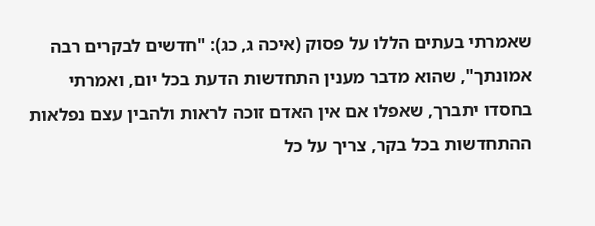שאמרתי בעתים הללו על פסוק (איכה ג, כג): "חדשים לבקרים רבה אמונתך", שהוא מדבר מענין התחדשות הדעת בכל יום, ואמרתי בחסדו יתברך, שאפלו אם אין האדם זוכה לראות ולהבין עצם נפלאות ההתחדשות בכל בקר, צריך על כל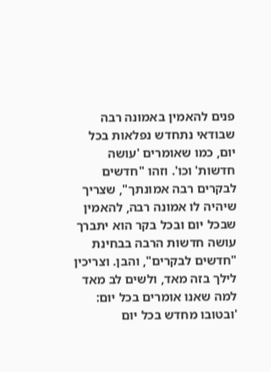פנים להאמין באמונה רבה שבודאי נתחדש נפלאות בכל יום, כמו שאומרים 'עושה חדשות' וכו'. וזהו "חדשים לבקרים רבה אמונתך", שצריך שיהיה לו אמונה רבה, להאמין שבכל יום ובכל בקר הוא יתברך עושה חדשות הרבה בבחינת "חדשים לבקרים", והבן. וצריכין לילך בזה מאד, ולשים לב מאד למה שאנו אומרים בכל יום: 'ובטובו מחדש בכל יום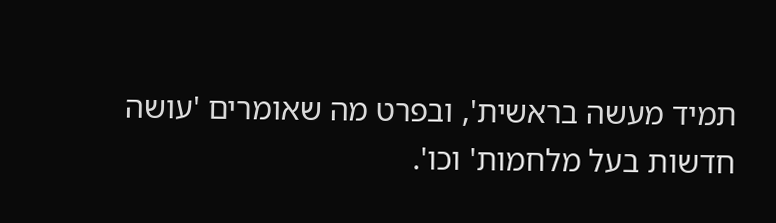תמיד מעשה בראשית', ובפרט מה שאומרים 'עושה חדשות בעל מלחמות' וכו'.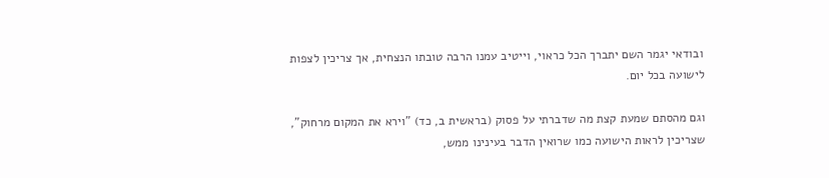ובודאי יגמר השם יתברך הכל כראוי, וייטיב עמנו הרבה טובתו הנצחית, אך צריכין לצפות לישועה בכל יום.

וגם מהסתם שמעת קצת מה שדברתי על פסוק (בראשית ב, כד) "וירא את המקום מרחוק", שצריכין לראות הישועה כמו שרואין הדבר בעינינו ממש,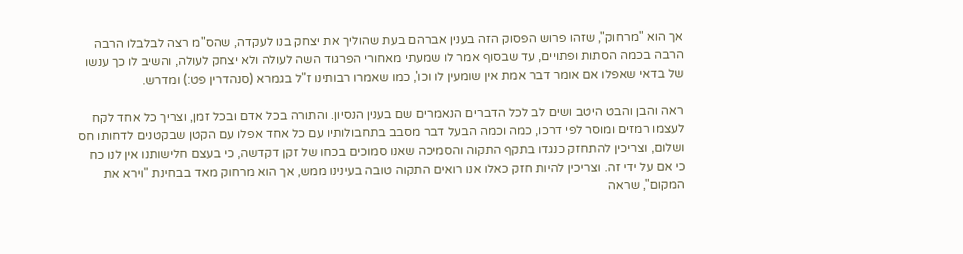אך הוא "מרחוק", שזהו פרוש הפסוק הזה בענין אברהם בעת שהוליך את יצחק בנו לעקדה, שהס"מ רצה לבלבלו הרבה הרבה בכמה הסתות ופתויים, עד שבסוף אמר לו שמעתי מאחורי הפרגוד השה לעולה ולא יצחק לעולה, והשיב לו כך ענשו של בדאי שאפלו אם אומר דבר אמת אין שומעין לו וכו', כמו שאמרו רבותינו ז"ל בגמרא (סנהדרין פט:) ומדרש.

ראה והבן והבט היטב ושים לב לכל הדברים הנאמרים שם בענין הנסיון. והתורה בכל אדם ובכל זמן, וצריך כל אחד לקח לעצמו רמזים ומוסר לפי דרכו, כמה וכמה הבעל דבר מסבב בתחבולותיו עם כל אחד אפלו עם הקטן שבקטנים לדחותו חס ושלום, וצריכין להתחזק כנגדו בתקף התקוה והסמיכה שאנו סמוכים בכחו של זקן דקדשה, כי בעצם חלישותנו אין לנו כח כי אם על ידי זה. וצריכין להיות חזק כאלו אנו רואים התקוה טובה בעינינו ממש, אך הוא מרחוק מאד בבחינת "וירא את המקום", שראה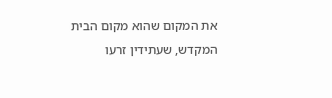את המקום שהוא מקום הבית המקדש, שעתידין זרעו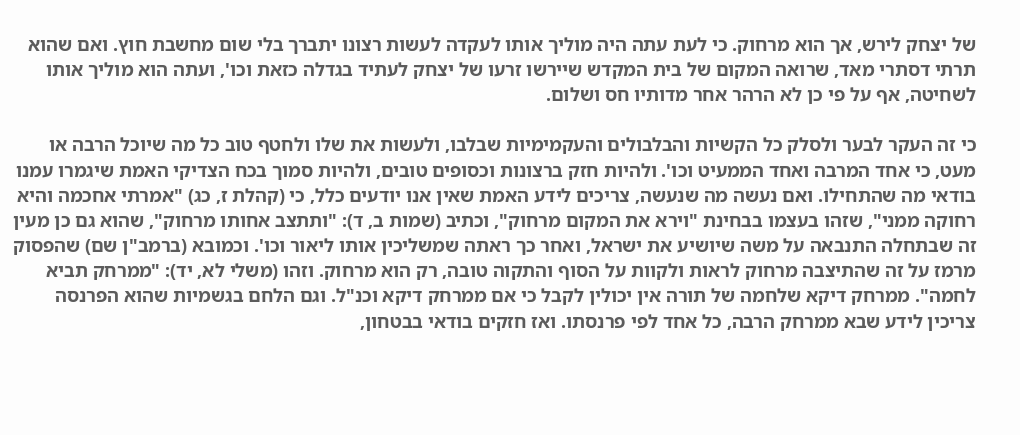של יצחק לירש, אך הוא מרחוק. כי לעת עתה היה מוליך אותו לעקדה לעשות רצונו יתברך בלי שום מחשבת חוץ. ואם שהוא תרתי דסתרי מאד, שרואה המקום של בית המקדש שיירשו זרעו של יצחק לעתיד בגדלה כזאת וכו', ועתה הוא מוליך אותו לשחיטה, אף על פי כן לא הרהר אחר מדותיו חס ושלום.

כי זה העקר לבער ולסלק כל הקשיות והבלבולים והעקמימיות שבלבו, ולעשות את שלו ולחטף טוב כל מה שיוכל הרבה או מעט, כי אחד המרבה ואחד הממעיט וכו'. ולהיות חזק ברצונות וכסופים טובים, ולהיות סמוך בכח הצדיקי האמת שיגמרו עמנו בודאי מה שהתחילו. ואם נעשה מה שנעשה, צריכים לידע האמת שאין אנו יודעים כלל, כי (קהלת ז, כג) "אמרתי אחכמה והיא רחוקה ממני", שזהו בעצמו בבחינת "וירא את המקום מרחוק", וכתיב (שמות ב, ד): "ותתצב אחותו מרחוק", שהוא גם כן מעין זה שבתחלה התנבאה על משה שיושיע את ישראל, ואחר כך ראתה שמשליכין אותו ליאור וכו'. וכמובא (ברמב"ן שם) שהפסוק מרמז על זה שהתיצבה מרחוק לראות ולקוות על הסוף והתקוה טובה, רק הוא מרחוק. וזהו (משלי לא, יד): "ממרחק תביא לחמה". ממרחק דיקא שלחמה של תורה אין יכולין לקבל כי אם ממרחק דיקא וכנ"ל. וגם הלחם בגשמיות שהוא הפרנסה צריכין לידע שבא ממרחק הרבה, כל אחד לפי פרנסתו. ואז חזקים בודאי בבטחון,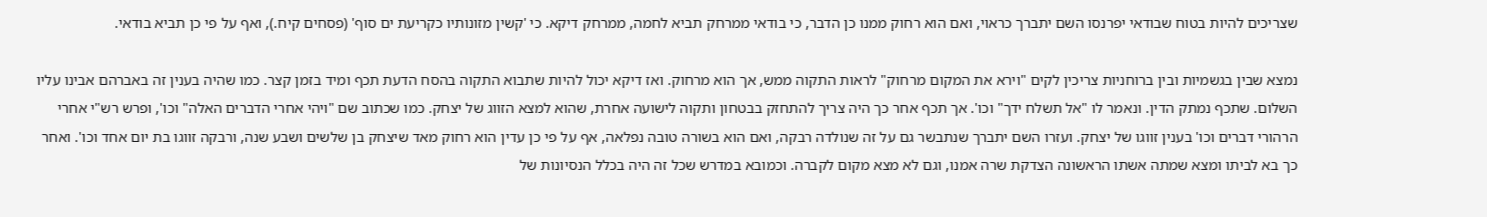שצריכים להיות בטוח שבודאי יפרנסו השם יתברך כראוי, ואם הוא רחוק ממנו כן הדבר, כי בודאי ממרחק תביא לחמה, ממרחק דיקא. כי 'קשין מזונותיו כקריעת ים סוף' (פסחים קיח.), ואף על פי כן תביא בודאי.

נמצא שבין בגשמיות ובין ברוחניות צריכין לקים "וירא את המקום מרחוק" לראות התקוה ממש, אך הוא מרחוק. ואז דיקא יכול להיות שתבוא התקוה בהסח הדעת תכף ומיד בזמן קצר. כמו שהיה בענין זה באברהם אבינו עליו השלום. שתכף נמתק הדין. ונאמר לו "אל תשלח ידך" וכו'. אך תכף אחר כך היה צריך להתחזק בבטחון ותקוה לישועה אחרת, שהוא למצא הזווג של יצחק. כמו שכתוב שם "ויהי אחרי הדברים האלה" וכו', ופרש רש"י אחרי הרהורי דברים וכו' בענין זווגו של יצחק. ועזרו השם יתברך שנתבשר גם על זה שנולדה רבקה, ואם הוא בשורה טובה נפלאה, אף על פי כן עדין הוא רחוק מאד שיצחק בן שלשים ושבע שנה, ורבקה זווגו בת יום אחד וכו'. ואחר כך בא לביתו ומצא שמתה אשתו הראשונה הצדקת שרה אמנו, וגם לא מצא מקום לקברה. וכמובא במדרש שכל זה היה בכלל הנסיונות של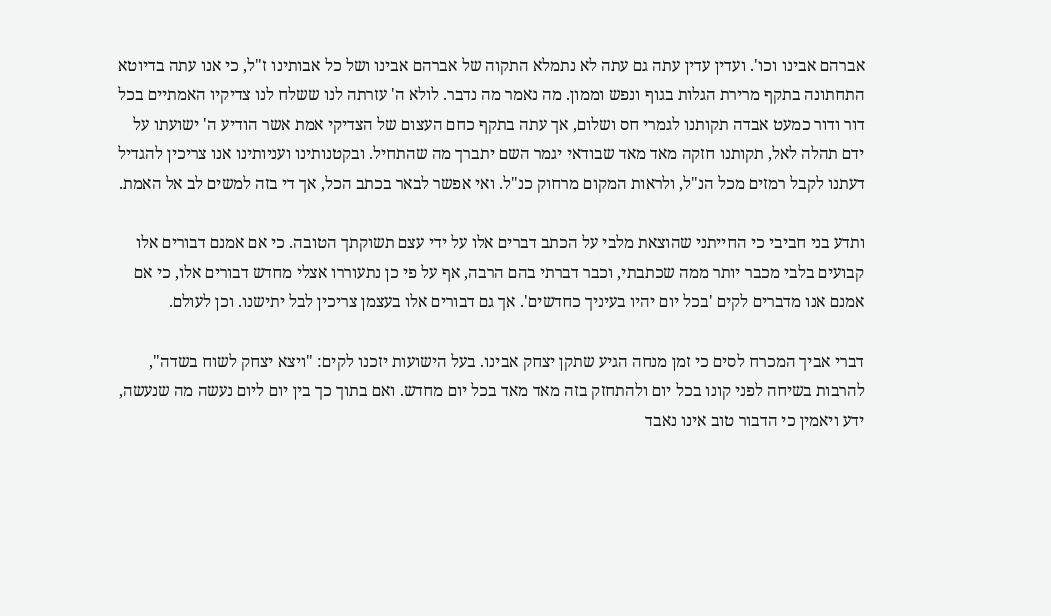אברהם אבינו וכו'. ועדין עדין עתה גם עתה לא נתמלא התקוה של אברהם אבינו ושל כל אבותינו ז"ל, כי אנו עתה בדיוטא התחתונה בתקף מרירת הגלות בגוף ונפש וממון. מה נאמר מה נדבר. לולא ה' עזרתה לנו ששלח לנו צדיקיו האמתיים בכל דור ודור כמעט אבדה תקותנו לגמרי חס ושלום, אך עתה בתקף כחם העצום של הצדיקי אמת אשר הודיע ה' ישועתו על ידם תהלה לאל, תקותנו חזקה מאד מאד שבודאי יגמר השם יתברך מה שהתחיל. ובקטנותינו ועניותינו אנו צריכין להגדיל דעתנו לקבל רמזים מכל הנ"ל, ולראות המקום מרחוק כנ"ל. ואי אפשר לבאר בכתב הכל, אך די בזה למשים לב אל האמת.

ותדע בני חביבי כי החייתני שהוצאת מלבי על הכתב דברים אלו על ידי עצם תשוקתך הטובה. כי אם אמנם דבורים אלו קבועים בלבי מכבר יותר ממה שכתבתי, וכבר דברתי בהם הרבה, אף על פי כן נתעוררו אצלי מחדש דבורים אלו, כי אם אמנם אנו מדברים לקים 'בכל יום יהיו בעיניך כחדשים'. אך גם דבורים אלו בעצמן צריכין לבל יתישנו. וכן לעולם.

דברי אביך המכרח לסים כי זמן מנחה הגיע שתקן יצחק אבינו. בעל הישועות יזכנו לקים: "ויצא יצחק לשוח בשדה", להרבות בשיחה לפני קונו בכל יום ולהתחזק בזה מאד מאד בכל יום מחדש. ואם בתוך כך בין יום ליום נעשה מה שנעשה, ידע ויאמין כי הדבור טוב אינו נאבד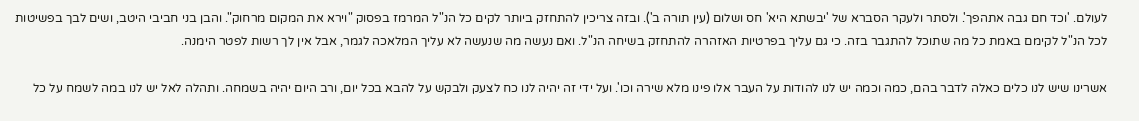לעולם. 'וכד חם גבה אתהפך'. ולסתר ולעקר הסברא של 'יבשתא היא' חס ושלום (עין תורה ב'). ובזה צריכין להתחזק ביותר לקים כל הנ"ל המרמז בפסוק "וירא את המקום מרחוק". והבן בני חביבי היטב, ושים לבך בפשיטות לכל הנ"ל לקימם באמת כל מה שתוכל להתגבר בזה. כי גם עליך בפרטיות האזהרה להתחזק בשיחה הנ"ל. ואם נעשה מה שנעשה לא עליך המלאכה לגמר, אבל אין לך רשות לפטר הימנה.

אשרינו שיש לנו כלים כאלה לדבר בהם, כמה וכמה יש לנו להודות על העבר אלו פינו מלא שירה וכו'. ועל ידי זה יהיה לנו כח לצעק ולבקש על להבא בכל יום, ורב היום יהיה בשמחה. ותהלה לאל יש לנו במה לשמח על כל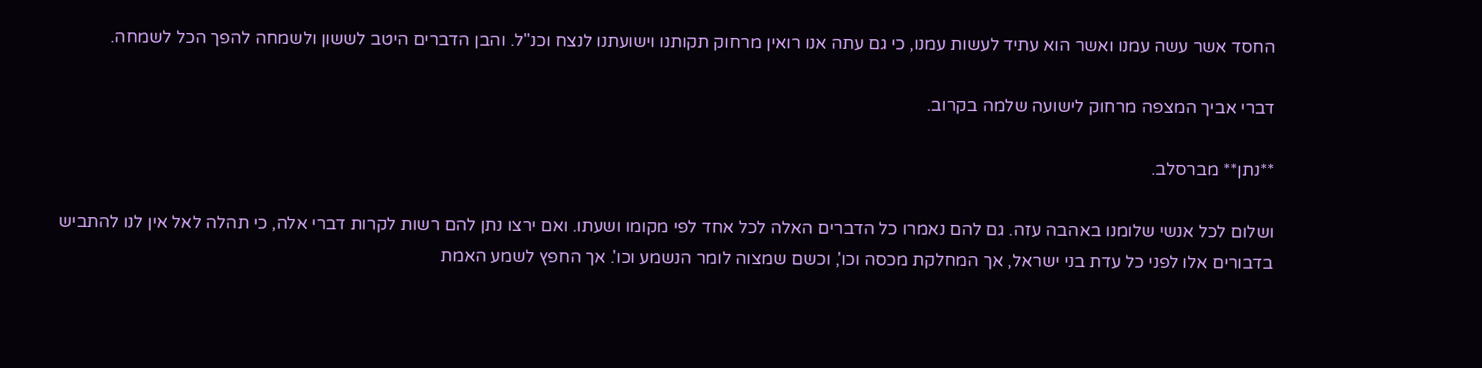החסד אשר עשה עמנו ואשר הוא עתיד לעשות עמנו, כי גם עתה אנו רואין מרחוק תקותנו וישועתנו לנצח וכנ"ל. והבן הדברים היטב לששון ולשמחה להפך הכל לשמחה.

דברי אביך המצפה מרחוק לישועה שלמה בקרוב.

**נתן** מברסלב.

ושלום לכל אנשי שלומנו באהבה עזה. גם להם נאמרו כל הדברים האלה לכל אחד לפי מקומו ושעתו. ואם ירצו נתן להם רשות לקרות דברי אלה, כי תהלה לאל אין לנו להתביש בדבורים אלו לפני כל עדת בני ישראל, אך המחלקת מכסה וכו', וכשם שמצוה לומר הנשמע וכו'. אך החפץ לשמע האמת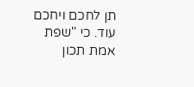תן לחכם ויחכם עוד. כי "שפת אמת תכון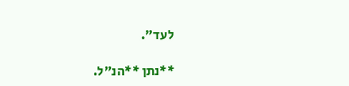לעד".

**נתן **הנ"ל.